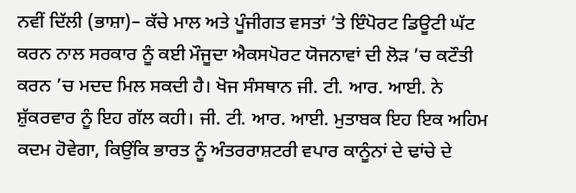ਨਵੀਂ ਦਿੱਲੀ (ਭਾਸ਼ਾ)– ਕੱਚੇ ਮਾਲ ਅਤੇ ਪੂੰਜੀਗਤ ਵਸਤਾਂ ’ਤੇ ਇੰਪੋਰਟ ਡਿਊਟੀ ਘੱਟ ਕਰਨ ਨਾਲ ਸਰਕਾਰ ਨੂੰ ਕਈ ਮੌਜੂਦਾ ਐਕਸਪੋਰਟ ਯੋਜਨਾਵਾਂ ਦੀ ਲੋੜ ’ਚ ਕਟੌਤੀ ਕਰਨ ’ਚ ਮਦਦ ਮਿਲ ਸਕਦੀ ਹੈ। ਖੋਜ ਸੰਸਥਾਨ ਜੀ. ਟੀ. ਆਰ. ਆਈ. ਨੇ ਸ਼ੁੱਕਰਵਾਰ ਨੂੰ ਇਹ ਗੱਲ ਕਹੀ। ਜੀ. ਟੀ. ਆਰ. ਆਈ. ਮੁਤਾਬਕ ਇਹ ਇਕ ਅਹਿਮ ਕਦਮ ਹੋਵੇਗਾ, ਕਿਉਂਕਿ ਭਾਰਤ ਨੂੰ ਅੰਤਰਰਾਸ਼ਟਰੀ ਵਪਾਰ ਕਾਨੂੰਨਾਂ ਦੇ ਢਾਂਚੇ ਦੇ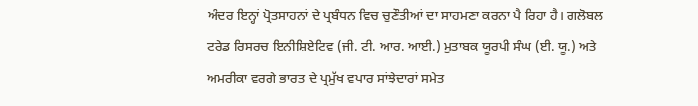ਅੰਦਰ ਇਨ੍ਹਾਂ ਪ੍ਰੋਤਸਾਹਨਾਂ ਦੇ ਪ੍ਰਬੰਧਨ ਵਿਚ ਚੁਣੌਤੀਆਂ ਦਾ ਸਾਹਮਣਾ ਕਰਨਾ ਪੈ ਰਿਹਾ ਹੈ। ਗਲੋਬਲ ਟਰੇਡ ਰਿਸਰਚ ਇਨੀਸ਼ਿਏਟਿਵ (ਜੀ. ਟੀ. ਆਰ. ਆਈ.) ਮੁਤਾਬਕ ਯੂਰਪੀ ਸੰਘ (ਈ. ਯੂ.) ਅਤੇ ਅਮਰੀਕਾ ਵਰਗੇ ਭਾਰਤ ਦੇ ਪ੍ਰਮੁੱਖ ਵਪਾਰ ਸਾਂਝੇਦਾਰਾਂ ਸਮੇਤ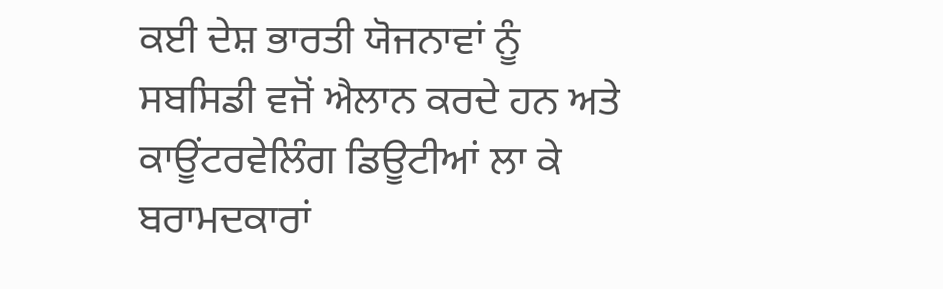ਕਈ ਦੇਸ਼ ਭਾਰਤੀ ਯੋਜਨਾਵਾਂ ਨੂੰ ਸਬਸਿਡੀ ਵਜੋਂ ਐਲਾਨ ਕਰਦੇ ਹਨ ਅਤੇ ਕਾਊਂਟਰਵੇਲਿੰਗ ਡਿਊਟੀਆਂ ਲਾ ਕੇ ਬਰਾਮਦਕਾਰਾਂ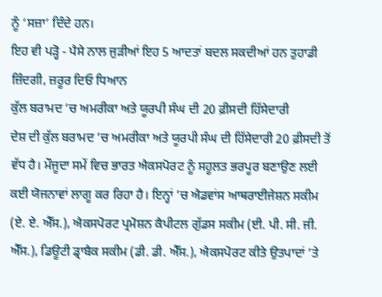ਨੂੰ ‘ਸਜ਼ਾ’ ਦਿੰਦੇ ਹਨ।
ਇਹ ਵੀ ਪੜ੍ਹੋ - ਪੈਸੇ ਨਾਲ ਜੁੜੀਆਂ ਇਹ 5 ਆਦਤਾਂ ਬਦਲ ਸਕਦੀਆਂ ਹਨ ਤੁਹਾਡੀ ਜ਼ਿੰਦਗੀ, ਜ਼ਰੂਰ ਦਿਓ ਧਿਆਨ
ਕੁੱਲ ਬਰਾਮਦ ’ਚ ਅਮਰੀਕਾ ਅਤੇ ਯੂਰਪੀ ਸੰਘ ਦੀ 20 ਫ਼ੀਸਦੀ ਹਿੱਸੇਦਾਰੀ
ਦੇਸ਼ ਦੀ ਕੁੱਲ ਬਰਾਮਦ ’ਚ ਅਮਰੀਕਾ ਅਤੇ ਯੂਰਪੀ ਸੰਘ ਦੀ ਹਿੱਸੇਦਾਰੀ 20 ਫ਼ੀਸਦੀ ਤੋਂ ਵੱਧ ਹੈ। ਮੌਜੂਦਾ ਸਮੇਂ ਵਿਚ ਭਾਰਤ ਐਕਸਪੋਰਟ ਨੂੰ ਸਹੂਲਤ ਭਰਪੂਰ ਬਣਾਉਣ ਲਈ ਕਈ ਯੋਜਨਾਵਾਂ ਲਾਗੂ ਕਰ ਰਿਹਾ ਹੈ। ਇਨ੍ਹਾਂ ’ਚ ਐਡਵਾਂਸ ਆਥਰਾਈਜੇਸ਼ਨ ਸਕੀਮ (ਏ. ਏ. ਐੱਸ.), ਐਕਸਪੋਰਟ ਪ੍ਰਮੋਸ਼ਨ ਕੈਪੀਟਲ ਗੁੱਡਸ ਸਕੀਮ (ਈ. ਪੀ. ਸੀ. ਜੀ. ਐੱਸ.), ਡਿਊਟੀ ਡ੍ਰਾਬੈਕ ਸਕੀਮ (ਡੀ. ਡੀ. ਐੱਸ.), ਐਕਸਪੋਰਟ ਕੀਤੇ ਉਤਪਾਦਾਂ ’ਤੇ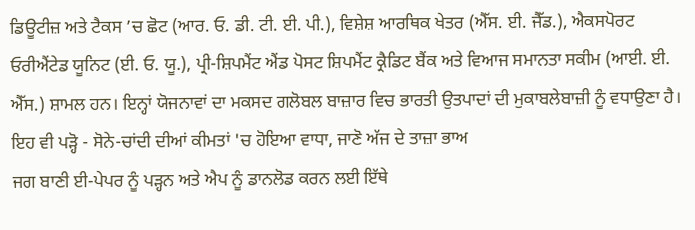ਡਿਊਟੀਜ਼ ਅਤੇ ਟੈਕਸ ’ਚ ਛੋਟ (ਆਰ. ਓ. ਡੀ. ਟੀ. ਈ. ਪੀ.), ਵਿਸ਼ੇਸ਼ ਆਰਥਿਕ ਖੇਤਰ (ਐੱਸ. ਈ. ਜੈੱਡ.), ਐਕਸਪੋਰਟ ਓਰੀਐਂਟੇਡ ਯੂਨਿਟ (ਈ. ਓ. ਯੂ.), ਪ੍ਰੀ-ਸ਼ਿਪਮੈਂਟ ਐਂਡ ਪੋਸਟ ਸ਼ਿਪਮੈਂਟ ਕ੍ਰੈਡਿਟ ਬੈਂਕ ਅਤੇ ਵਿਆਜ ਸਮਾਨਤਾ ਸਕੀਮ (ਆਈ. ਈ. ਐੱਸ.) ਸ਼ਾਮਲ ਹਨ। ਇਨ੍ਹਾਂ ਯੋਜਨਾਵਾਂ ਦਾ ਮਕਸਦ ਗਲੋਬਲ ਬਾਜ਼ਾਰ ਵਿਚ ਭਾਰਤੀ ਉਤਪਾਦਾਂ ਦੀ ਮੁਕਾਬਲੇਬਾਜ਼ੀ ਨੂੰ ਵਧਾਉਣਾ ਹੈ।
ਇਹ ਵੀ ਪੜ੍ਹੋ - ਸੋਨੇ-ਚਾਂਦੀ ਦੀਆਂ ਕੀਮਤਾਂ 'ਚ ਹੋਇਆ ਵਾਧਾ, ਜਾਣੋ ਅੱਜ ਦੇ ਤਾਜ਼ਾ ਭਾਅ
ਜਗ ਬਾਣੀ ਈ-ਪੇਪਰ ਨੂੰ ਪੜ੍ਹਨ ਅਤੇ ਐਪ ਨੂੰ ਡਾਨਲੋਡ ਕਰਨ ਲਈ ਇੱਥੇ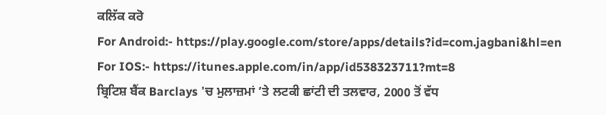ਕਲਿੱਕ ਕਰੋ
For Android:- https://play.google.com/store/apps/details?id=com.jagbani&hl=en
For IOS:- https://itunes.apple.com/in/app/id538323711?mt=8
ਬ੍ਰਿਟਿਸ਼ ਬੈਂਕ Barclays 'ਚ ਮੁਲਾਜ਼ਮਾਂ ’ਤੇ ਲਟਕੀ ਛਾਂਟੀ ਦੀ ਤਲਵਾਰ, 2000 ਤੋਂ ਵੱਧ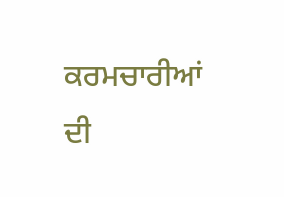ਕਰਮਚਾਰੀਆਂ ਦੀ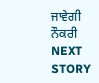ਜਾਵੇਗੀ ਨੌਕਰੀ
NEXT STORY